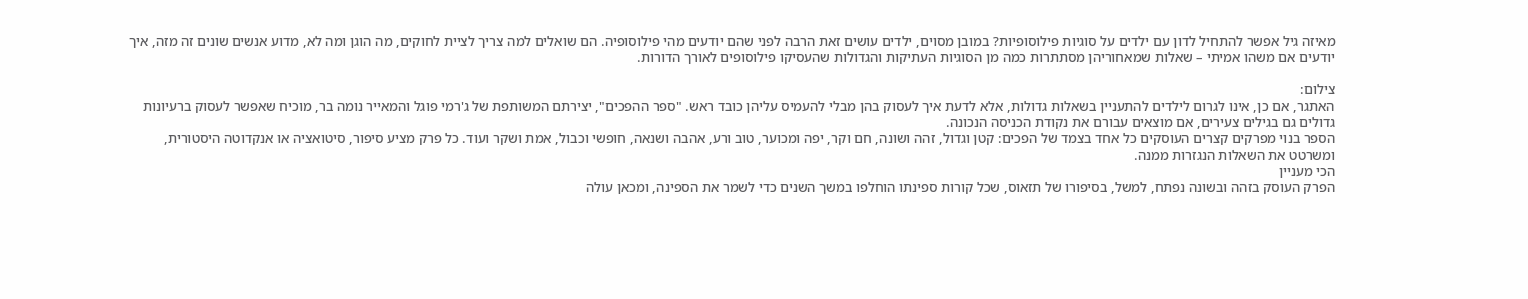מאיזה גיל אפשר להתחיל לדון עם ילדים על סוגיות פילוסופיות? במובן מסוים, ילדים עושים זאת הרבה לפני שהם יודעים מהי פילוסופיה. הם שואלים למה צריך לציית לחוקים, מה הוגן ומה לא, מדוע אנשים שונים זה מזה, איך יודעים אם משהו אמיתי – שאלות שמאחוריהן מסתתרות כמה מן הסוגיות העתיקות והגדולות שהעסיקו פילוסופים לאורך הדורות.

צילום:
האתגר, אם כן, אינו לגרום לילדים להתעניין בשאלות גדולות, אלא לדעת איך לעסוק בהן מבלי להעמיס עליהן כובד ראש. "ספר ההפכים", יצירתם המשותפת של ג'רמי פוגל והמאייר נומה בר, מוכיח שאפשר לעסוק ברעיונות גדולים גם בגילים צעירים, אם מוצאים עבורם את נקודת הכניסה הנכונה.
הספר בנוי מפרקים קצרים העוסקים כל אחד בצמד של הפכים: קטן וגדול, זהה ושונה, חם וקר, יפה ומכוער, טוב ורע, אהבה ושנאה, חופשי וכבול, אמת ושקר ועוד. כל פרק מציע סיפור, סיטואציה או אנקדוטה היסטורית, ומשרטט את השאלות הנגזרות ממנה.
הכי מעניין
הפרק העוסק בזהה ובשונה נפתח, למשל, בסיפורו של תזאוס, שכל קורות ספינתו הוחלפו במשך השנים כדי לשמר את הספינה, ומכאן עולה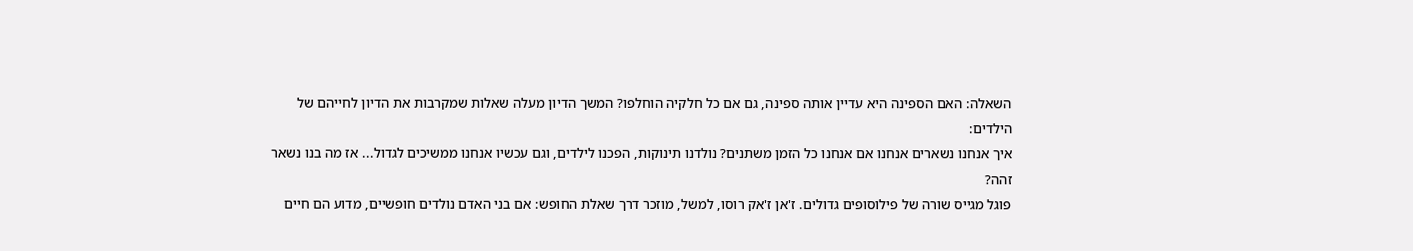השאלה: האם הספינה היא עדיין אותה ספינה, גם אם כל חלקיה הוחלפו? המשך הדיון מעלה שאלות שמקרבות את הדיון לחייהם של הילדים:
איך אנחנו נשארים אנחנו אם אנחנו כל הזמן משתנים? נולדנו תינוקות, הפכנו לילדים, וגם עכשיו אנחנו ממשיכים לגדול... אז מה בנו נשאר זהה?
פוגל מגייס שורה של פילוסופים גדולים. ז'אן ז'אק רוסו, למשל, מוזכר דרך שאלת החופש: אם בני האדם נולדים חופשיים, מדוע הם חיים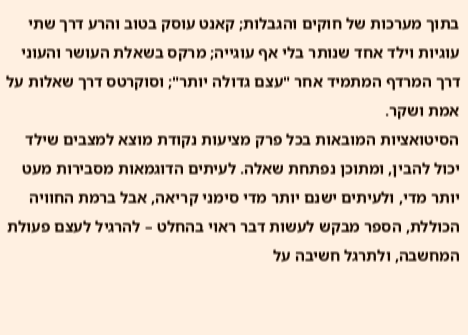בתוך מערכות של חוקים והגבלות; קאנט עוסק בטוב והרע דרך שתי עוגיות וילד אחד שנותר בלי אף עוגייה; מרקס בשאלת העושר והעוני דרך המרדף המתמיד אחר "עצם גדולה יותר"; וסוקרטס דרך שאלות על אמת ושקר.
הסיטואציות המובאות בכל פרק מציעות נקודת מוצא למצבים שילד יכול להבין, ומתוכן נפתחת שאלה. לעיתים הדוגמאות מסבירות מעט יותר מדי, ולעיתים ישנם יותר מדי סימני קריאה, אבל ברמת החוויה הכוללת, הספר מבקש לעשות דבר ראוי בהחלט – להרגיל לעצם פעולת המחשבה, ולתרגל חשיבה על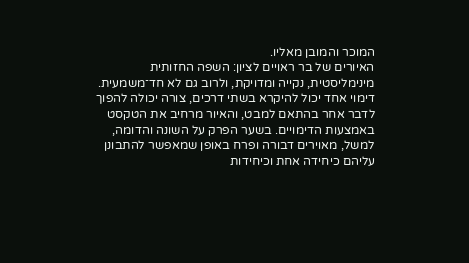המוכר והמובן מאליו.
האיורים של בר ראויים לציון: השפה החזותית מינימליסטית, נקייה ומדויקת, ולרוב גם לא חד־משמעית. דימוי אחד יכול להיקרא בשתי דרכים, צורה יכולה להפוך לדבר אחר בהתאם למבט, והאיור מרחיב את הטקסט באמצעות הדימויים. בשער הפרק על השונה והדומה, למשל, מאוירים דבורה ופרח באופן שמאפשר להתבונן עליהם כיחידה אחת וכיחידות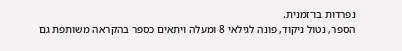נפרדות בו־זמנית.
הספר, נטול ניקוד, פונה לגילאי 8 ומעלה ויתאים כספר בהקראה משותפת גם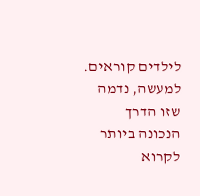לילדים קוראים. למעשה, נדמה שזו הדרך הנכונה ביותר לקרוא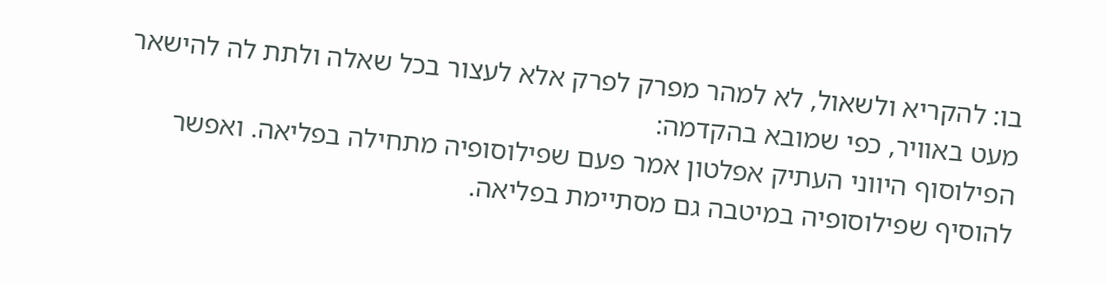בו: להקריא ולשאול, לא למהר מפרק לפרק אלא לעצור בכל שאלה ולתת לה להישאר מעט באוויר, כפי שמובא בהקדמה:
הפילוסוף היווני העתיק אפלטון אמר פעם שפילוסופיה מתחילה בפליאה. ואפשר להוסיף שפילוסופיה במיטבה גם מסתיימת בפליאה.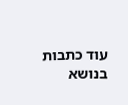עוד כתבות בנושא